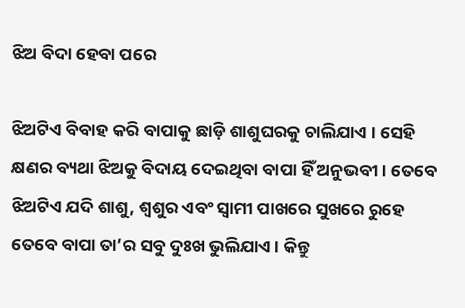ଝିଅ ବିଦା ହେବା ପରେ

ଝିଅଟିଏ ବିବାହ କରି ବାପାକୁ ଛାଡ଼ି ଶାଶୁଘରକୁ ଚାଲିଯାଏ । ସେହି କ୍ଷଣର ବ୍ୟଥା ଝିଅକୁ ବିଦାୟ ଦେଇଥିବା ବାପା ହିଁ ଅନୁଭବୀ। ତେବେ ଝିଅଟିଏ ଯଦି ଶାଶୁ, ଶ୍ୱଶୁର ଏବଂ ସ୍ବାମୀ ପାଖରେ ସୁଖରେ ରୁହେ ତେବେ ବାପା ତା’ର ସବୁ ଦୁଃଖ ଭୁଲିଯାଏ। କିନ୍ତୁ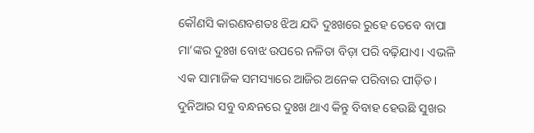କୌଣସି କାରଣବଶତଃ ଝିଅ ଯଦି ଦୁଃଖରେ ରୁହେ ତେବେ ବାପା ମା’ଙ୍କର ଦୁଃଖ ବୋଝ ଉପରେ ନଳିତା ବିଡ଼ା ପରି ବଢ଼ିଯାଏ। ଏଭଳି ଏକ ସାମାଜିକ ସମସ୍ୟାରେ ଆଜିର ଅନେକ ପରିବାର ପୀଡ଼ିତ। ଦୁନିଆର ସବୁ ବନ୍ଧନରେ ଦୁଃଖ ଥାଏ କିନ୍ତୁ ବିବାହ ହେଉଛି ସୁଖର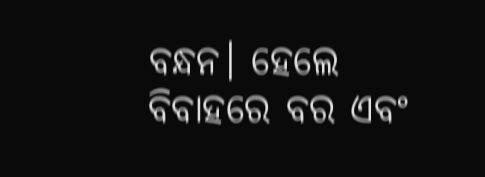ବନ୍ଧନ। ହେଲେ ବିବାହରେ ବର ଏବଂ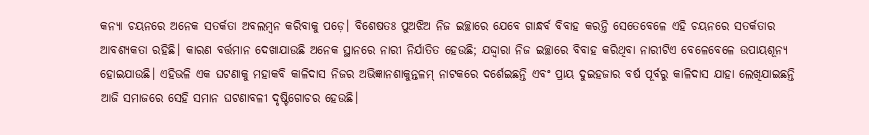କନ୍ୟା ଚୟନରେ ଅନେକ ସତର୍କତା ଅବଲମ୍ବନ କରିବାକୁ ପଡ଼େ। ବିଶେଷତଃ ପୁଅଝିଅ ନିଜ ଇଚ୍ଛାରେ ଯେବେ ଗାନ୍ଧର୍ବ ବିବାହ କରନ୍ତି ସେତେବେଳେ ଏହି ଚୟନରେ ସତର୍କତାର ଆବଶ୍ୟକତା ରହିଛି। କାରଣ ବର୍ତ୍ତମାନ ଦେଖାଯାଉଛି ଅନେକ ସ୍ଥାନରେ ନାରୀ ନିର୍ଯାତିତ ହେଉଛି; ଯଦ୍ଦ୍ବାରା ନିଜ ଇଚ୍ଛାରେ ବିବାହ କରିଥିବା ନାରୀଟିଏ ବେଳେବେଳେ ଉପାୟଶୂନ୍ୟ ହୋଇଯାଉଛି। ଏହିଭଳି ଏକ ଘଟଣାକୁ ମହାକବି କାଳିଦାସ ନିଜର ଅଭିଜ୍ଞାନଶାକୁନ୍ତଳମ୍‌ ନାଟକରେ ଦର୍ଶେଇଛନ୍ତି ଏବଂ ପ୍ରାୟ ଦୁଇହଜାର ବର୍ଷ ପୂର୍ବରୁ କାଳିଦାସ ଯାହା ଲେଖିଯାଇଛନ୍ତି ଆଜି ସମାଜରେ ସେହି ସମାନ ଘଟଣାବଳୀ ଦୃଷ୍ଟିଗୋଚର ହେଉଛି।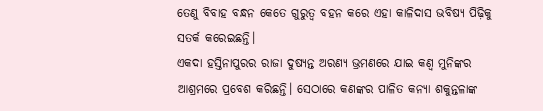ତେଣୁ ବିବାହ ବନ୍ଧନ କେତେ ଗୁରୁତ୍ୱ ବହନ କରେ ଏହା କାଳିଦାସ ଭବିଷ୍ୟ ପିଢ଼ିକୁ ସତର୍କ କରେଇଛନ୍ତି।
ଏକଦା ହସ୍ତିନାପୁରର ରାଜା ଦୁଷ୍ୟନ୍ତ ଅରଣ୍ୟ ଭ୍ରମଣରେ ଯାଇ କଣ୍ବ ମୁନିଙ୍କର ଆଶ୍ରମରେ ପ୍ରବେଶ କରିଛନ୍ତି। ସେଠାରେ କଣଙ୍କର ପାଳିତ କନ୍ୟା ଶକୁନ୍ତଳାଙ୍କ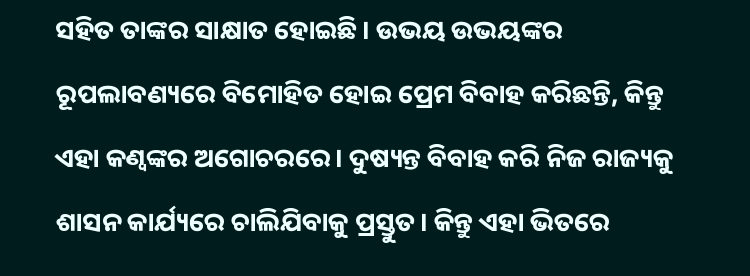ସହିତ ତାଙ୍କର ସାକ୍ଷାତ ହୋଇଛି। ଉଭୟ ଉଭୟଙ୍କର ରୂପଲାବଣ୍ୟରେ ବିମୋହିତ ହୋଇ ପ୍ରେମ ବିବାହ କରିଛନ୍ତି, କିନ୍ତୁ ଏହା କଣ୍ବଙ୍କର ଅଗୋଚରରେ। ଦୁଷ୍ୟନ୍ତ ବିବାହ କରି ନିଜ ରାଜ୍ୟକୁ ଶାସନ କାର୍ଯ୍ୟରେ ଚାଲିଯିବାକୁ ପ୍ରସ୍ତୁତ। କିନ୍ତୁ ଏହା ଭିତରେ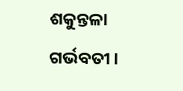ଶକୁନ୍ତଳା ଗର୍ଭବତୀ।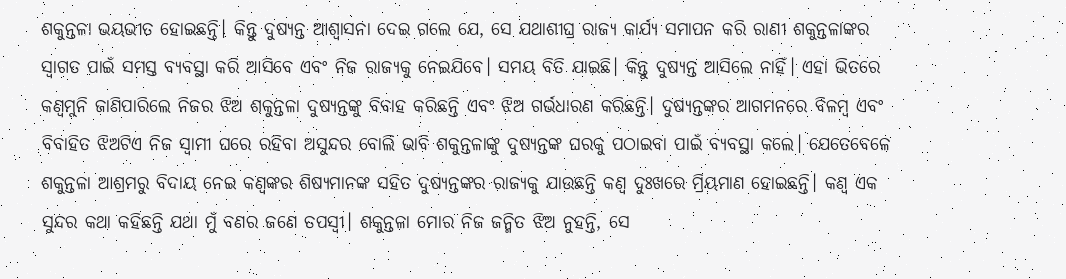ଶକୁନ୍ତଳା ଭୟଭୀତ ହୋଇଛନ୍ତି। କିନ୍ତୁ ଦୁଷ୍ୟନ୍ତ ଆଶ୍ୱାସନା ଦେଇ ଗଲେ ଯେ, ସେ ଯଥାଶୀଘ୍ର ରାଜ୍ୟ କାର୍ଯ୍ୟ ସମାପନ କରି ରାଣୀ ଶକୁନ୍ତଳାଙ୍କର ସ୍ବାଗତ ପାଇଁ ସମସ୍ତ ବ୍ୟବସ୍ଥା କରି ଆସିବେ ଏବଂ ନିଜ ରାଜ୍ୟକୁ ନେଇଯିବେ। ସମୟ ବିତି ଯାଇଛି। କିନ୍ତୁ ଦୁଷ୍ୟନ୍ତ ଆସିଲେ ନାହିଁ। ଏହା ଭିତରେ କଣ୍ବମୁନି ଜାଣିପାରିଲେ ନିଜର ଝିଅ ଶକୁନ୍ତଳା ଦୁଷ୍ୟନ୍ତଙ୍କୁ ବିବାହ କରିଛନ୍ତି ଏବଂ ଝିଅ ଗର୍ଭଧାରଣ କରିଛନ୍ତି। ଦୁଷ୍ୟନ୍ତଙ୍କର ଆଗମନରେ ବିଳମ୍ବ ଏବଂ ବିବାହିତ ଝିଅଟିଏ ନିଜ ସ୍ବାମୀ ଘରେ ରହିବା ଅସୁନ୍ଦର ବୋଲି ଭାବି ଶକୁନ୍ତଳାଙ୍କୁ ଦୁଷ୍ୟନ୍ତଙ୍କ ଘରକୁ ପଠାଇବା ପାଇଁ ବ୍ୟବସ୍ଥା କଲେ। ଯେତେବେଳେ ଶକୁନ୍ତଳା ଆଶ୍ରମରୁ ବିଦାୟ ନେଇ କଣ୍ବଙ୍କର ଶିଷ୍ୟମାନଙ୍କ ସହିତ ଦୁଷ୍ୟନ୍ତଙ୍କର ରାଜ୍ୟକୁ ଯାଉଛନ୍ତି କଣ୍ବ ଦୁଃଖରେ ମ୍ରିୟମାଣ ହୋଇଛନ୍ତି। କଣ୍ବ ଏକ ସୁନ୍ଦର କଥା କହିଛନ୍ତି ଯଥା ମୁଁ ବଣର ଜଣେ ତପସ୍ବୀ। ଶକୁନ୍ତଳା ମୋର ନିଜ ଜନ୍ମିତ ଝିଅ ନୁହନ୍ତି, ସେ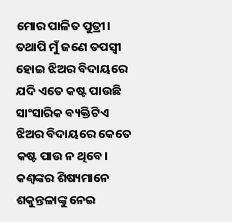ମୋର ପାଳିତ ପୁତ୍ରୀ। ତଥାପି ମୁଁ ଜଣେ ତପସ୍ବୀ ହୋଇ ଝିଅର ବିଦାୟରେ ଯଦି ଏତେ କଷ୍ଟ ପାଉଛି ସାଂସାରିକ ବ୍ୟକ୍ତିଟିଏ ଝିଅର ବିଦାୟରେ କେତେ କଷ୍ଟ ପାଉ ନ ଥିବେ।
କଣ୍ବଙ୍କର ଶିଷ୍ୟମାନେ ଶକୁନ୍ତଳାଙ୍କୁ ନେଇ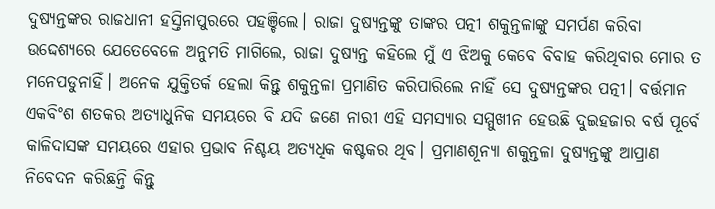ଦୁଷ୍ୟନ୍ତଙ୍କର ରାଜଧାନୀ ହସ୍ତିନାପୁରରେ ପହଞ୍ଚିଲେ। ରାଜା ଦୁଷ୍ୟନ୍ତଙ୍କୁ ତାଙ୍କର ପତ୍ନୀ ଶକୁନ୍ତଳାଙ୍କୁ ସମର୍ପଣ କରିବା ଉଦ୍ଦେଶ୍ୟରେ ଯେତେବେଳେ ଅନୁମତି ମାଗିଲେ, ରାଜା ଦୁଷ୍ୟନ୍ତ କହିଲେ ମୁଁ ଏ ଝିଅକୁ କେବେ ବିବାହ କରିଥିବାର ମୋର ତ ମନେପଡୁନାହିଁ। ଅନେକ ଯୁକ୍ତିତର୍କ ହେଲା କିନ୍ତୁ ଶକୁନ୍ତଳା ପ୍ରମାଣିତ କରିପାରିଲେ ନାହିଁ ସେ ଦୁଷ୍ୟନ୍ତଙ୍କର ପତ୍ନୀ। ବର୍ତ୍ତମାନ ଏକବିଂଶ ଶତକର ଅତ୍ୟାଧୁନିକ ସମୟରେ ବି ଯଦି ଜଣେ ନାରୀ ଏହି ସମସ୍ୟାର ସମ୍ମୁଖୀନ ହେଉଛି ଦୁଇହଜାର ବର୍ଷ ପୂର୍ବେ କାଳିଦାସଙ୍କ ସମୟରେ ଏହାର ପ୍ରଭାବ ନିଶ୍ଚୟ ଅତ୍ୟଧିକ କଷ୍ଟକର ଥିବ। ପ୍ରମାଣଶୂନ୍ୟା ଶକୁନ୍ତଳା ଦୁଷ୍ୟନ୍ତଙ୍କୁ ଆପ୍ରାଣ ନିବେଦନ କରିଛନ୍ତି କିନ୍ତୁ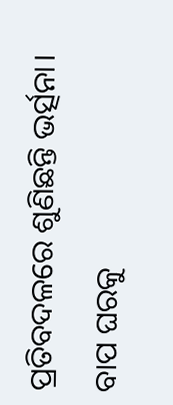ପ୍ରତିବଦଳରେ ଶୁଣିଛନ୍ତି ଭର୍ତ୍ସନା। ବାପ ଘରକୁ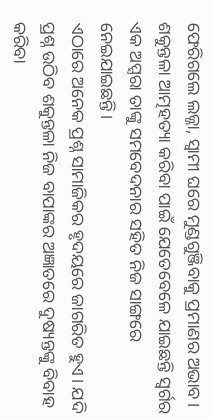ଫେରିଗଲେ ଲଜ୍ଜା, ସ୍ବାମୀ ଘରେ ମୁଣ୍ଡଗୁଞ୍ଜିବାକୁ ପ୍ରମାଣର ଅଭାବ। ଶକୁନ୍ତଳା ଆତ୍ମହତ୍ୟା କରିବା ପାଇଁ ଯେତେବେଳେ ଯାଇଛନ୍ତି ସ୍ବର୍ଗର ଏକ ଅପ୍ସରା ତାଙ୍କୁ ସମବେଦନାର ସହିତ ନିଜ ସାଙ୍ଗରେ ନେଇଯାଇଛନ୍ତି।
ଏଠାରେ ଅନେକ ପ୍ରଶ୍ନ ସାମାଜିକର ହୃଦୟରେ ଜାଗରିତ ହୁଏ। ଯଦି ପ୍ରଶ୍ନ ଉଠିବ ଶକୁନ୍ତଳା ନିଜ ବାପାଙ୍କର ଅଜ୍ଞାତରେ ଦୁଷ୍ୟନ୍ତଙ୍କୁ ବିବାହ କରିବା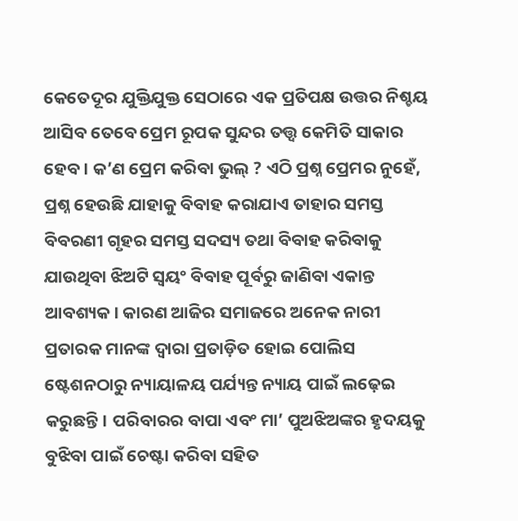କେତେଦୂର ଯୁକ୍ତିଯୁକ୍ତ ସେଠାରେ ଏକ ପ୍ରତିପକ୍ଷ ଉତ୍ତର ନିଶ୍ଚୟ ଆସିବ ତେବେ ପ୍ରେମ ରୂପକ ସୁନ୍ଦର ତତ୍ତ୍ୱ କେମିତି ସାକାର ହେବ। କ’ଣ ପ୍ରେମ କରିବା ଭୁଲ୍‌ ? ଏଠି ପ୍ରଶ୍ନ ପ୍ରେମର ନୁହେଁ, ପ୍ରଶ୍ନ ହେଉଛି ଯାହାକୁ ବିବାହ କରାଯାଏ ତାହାର ସମସ୍ତ ବିବରଣୀ ଗୃହର ସମସ୍ତ ସଦସ୍ୟ ତଥା ବିବାହ କରିବାକୁ ଯାଉଥିବା ଝିଅଟି ସ୍ବୟଂ ବିବାହ ପୂର୍ବରୁ ଜାଣିବା ଏକାନ୍ତ ଆବଶ୍ୟକ। କାରଣ ଆଜିର ସମାଜରେ ଅନେକ ନାରୀ ପ୍ରତାରକ ମାନଙ୍କ ଦ୍ୱାରା ପ୍ରତାଡ଼ିତ ହୋଇ ପୋଲିସ ଷ୍ଟେଶନଠାରୁ ନ୍ୟାୟାଳୟ ପର୍ଯ୍ୟନ୍ତ ନ୍ୟାୟ ପାଇଁ ଲଢ଼େଇ କରୁଛନ୍ତି। ପରିବାରର ବାପା ଏବଂ ମା’ ପୁଅଝିଅଙ୍କର ହୃଦୟକୁ ବୁଝିବା ପାଇଁ ଚେଷ୍ଟା କରିବା ସହିତ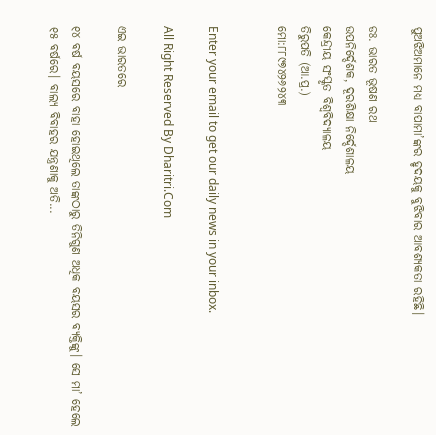ପୁଅଝିଅମାନେ ମଧ୍ୟ ବାପାମା’ଙ୍କର ହୃଦୟକୁ ବୁଝିବାର ଆବଶ୍ୟକତା ରହିଛି।

ଡଃ. ଭାରତ ଭୂଷଣ ରଥ
ଉପନିର୍ଦ୍ଦେଶକ, ଦୂରଶିକ୍ଷା ନିର୍ଦ୍ଦେଶାଳୟ
କେନ୍ଦ୍ରୀୟ ସଂସ୍କୃତ ବିଶ୍ୱବିଦ୍ୟାଳୟ
ତିରୁପତି (ଆ.ପ୍ର.)
ମୋ:୮୮୯୭୪୨୬୨୪୩


Enter your email to get our daily news in your inbox.

All Right Reserved By Dharitri.Com

ଏଇ ଭାରତରେ

୧୪ ବର୍ଷ ବୟସରେ ବାହା ହୋଇଥିଲେ ତାଙ୍କଠାରୁ ତିନିଗୁଣ ଅଧିକ ବୟସର ବ୍ୟକ୍ତିଙ୍କୁ। ସେ ମା’ ହେଲେ ୧୫ ବର୍ଷରେ। ବାଲ୍ୟ ବିବାହର ଯନ୍ତ୍ରଣାକୁ ଅତି...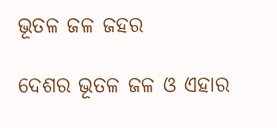ଭୂତଳ ଜଳ ଜହର

ଦେଶର ଭୂତଳ ଜଳ ଓ ଏହାର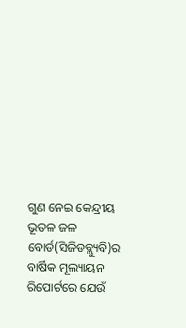ଗୁଣ ନେଇ କେନ୍ଦ୍ରୀୟ ଭୂତଳ ଜଳ ବୋର୍ଡ(ସିଜିଡବ୍ଲ୍ୟୁବି)ର ବାର୍ଷିକ ମୂଲ୍ୟାୟନ ରିପୋର୍ଟରେ ଯେଉଁ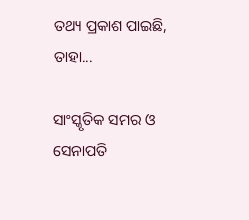ତଥ୍ୟ ପ୍ରକାଶ ପାଇଛି, ତାହା...

ସାଂସ୍କୃତିକ ସମର ଓ ସେନାପତି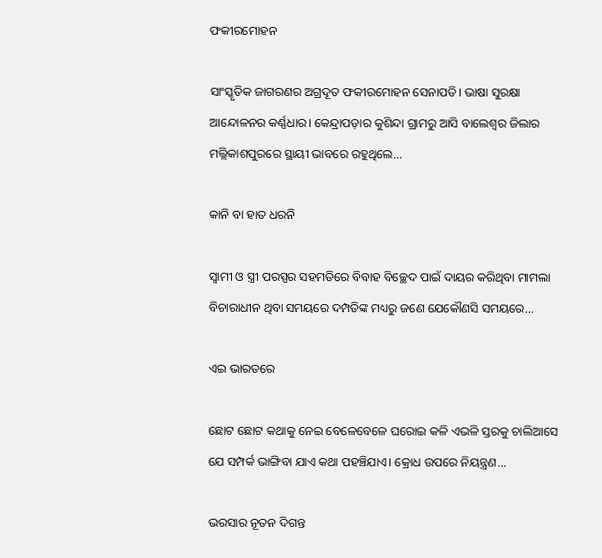ଫକୀରମୋହନ

ସାଂସ୍କୃତିକ ଜାଗରଣର ଅଗ୍ରଦୂତ ଫକୀରମୋହନ ସେନାପତି। ଭାଷା ସୁରକ୍ଷା ଆନ୍ଦୋଳନର କର୍ଣ୍ଣଧାର। କେନ୍ଦ୍ରାପଡ଼ାର କୁଶିନ୍ଦା ଗ୍ରାମରୁ ଆସି ବାଲେଶ୍ବର ଜିଲାର ମଲ୍ଲିକାଶପୁରରେ ସ୍ଥାୟୀ ଭାବରେ ରହୁଥିଲେ...

କାନି ବା ହାତ ଧରନି

ସ୍ବାମୀ ଓ ସ୍ତ୍ରୀ ପରସ୍ପର ସହମତିରେ ବିବାହ ବିଚ୍ଛେଦ ପାଇଁ ଦାୟର କରିଥିବା ମାମଲା ବିଚାରାଧୀନ ଥିବା ସମୟରେ ଦମ୍ପତିଙ୍କ ମଧ୍ୟରୁ ଜଣେ ଯେକୌଣସି ସମୟରେ...

ଏଇ ଭାରତରେ

ଛୋଟ ଛୋଟ କଥାକୁ ନେଇ ବେଳେବେଳେ ଘରୋଇ କଳି ଏଭଳି ସ୍ତରକୁ ଚାଲିଆସେ ଯେ ସମ୍ପର୍କ ଭାଙ୍ଗିବା ଯାଏ କଥା ପହଞ୍ଚିଯାଏ। କ୍ରୋଧ ଉପରେ ନିୟନ୍ତ୍ରଣ...

ଭରସାର ନୂତନ ଦିଗନ୍ତ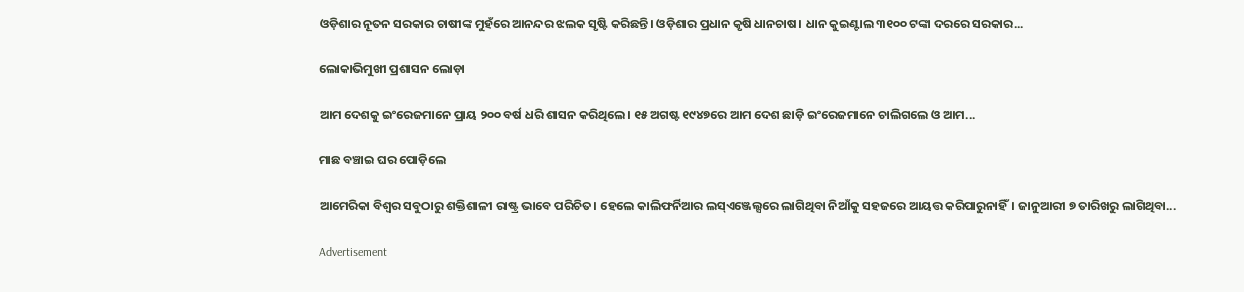ଓଡ଼ିଶାର ନୂତନ ସରକାର ଚାଷୀଙ୍କ ମୁହଁରେ ଆନନ୍ଦର ଝଲକ ସୃଷ୍ଟି କରିଛନ୍ତି। ଓଡ଼ିଶାର ପ୍ରଧାନ କୃଷି ଧାନଚାଷ। ଧାନ କୁଇଣ୍ଟାଲ ୩୧୦୦ ଟଙ୍କା ଦରରେ ସରକାର...

ଲୋକାଭିମୁଖୀ ପ୍ରଶାସନ ଲୋଡ଼ା

ଆମ ଦେଶକୁ ଇଂରେଜମାନେ ପ୍ରାୟ ୨୦୦ ବର୍ଷ ଧରି ଶାସନ କରିଥିଲେ। ୧୫ ଅଗଷ୍ଟ ୧୯୪୭ରେ ଆମ ଦେଶ ଛାଡ଼ି ଇଂରେଜମାନେ ଚାଲିଗଲେ ଓ ଆମ...

ମାଛ ବଞ୍ଚାଇ ଘର ପୋଡ଼ିଲେ

ଆମେରିକା ବିଶ୍ୱର ସବୁଠାରୁ ଶକ୍ତିଶାଳୀ ରାଷ୍ଟ୍ର ଭାବେ ପରିଚିତ। ହେଲେ କାଲିଫର୍ନିଆର ଲସ୍‌ଏଞ୍ଜେଲ୍ସରେ ଲାଗିଥିବା ନିଆଁକୁ ସହଜରେ ଆୟତ୍ତ କରିପାରୁନାହିଁ। ଜାନୁଆରୀ ୭ ତାରିଖରୁ ଲାଗିଥିବା...

Advertisement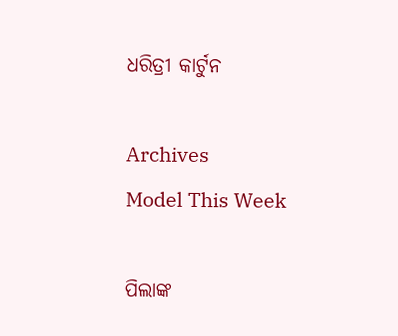ଧରିତ୍ରୀ କାର୍ଟୁନ

Archives
Model This Week

ପିଲାଙ୍କ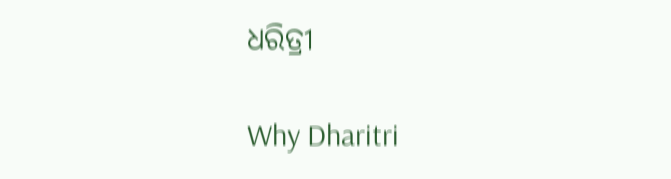ଧରିତ୍ରୀ

Why Dharitri